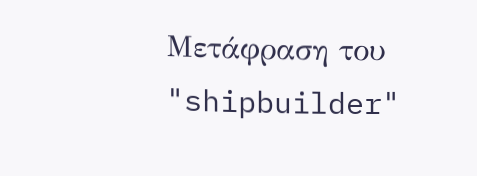Μετάφραση του "shipbuilder"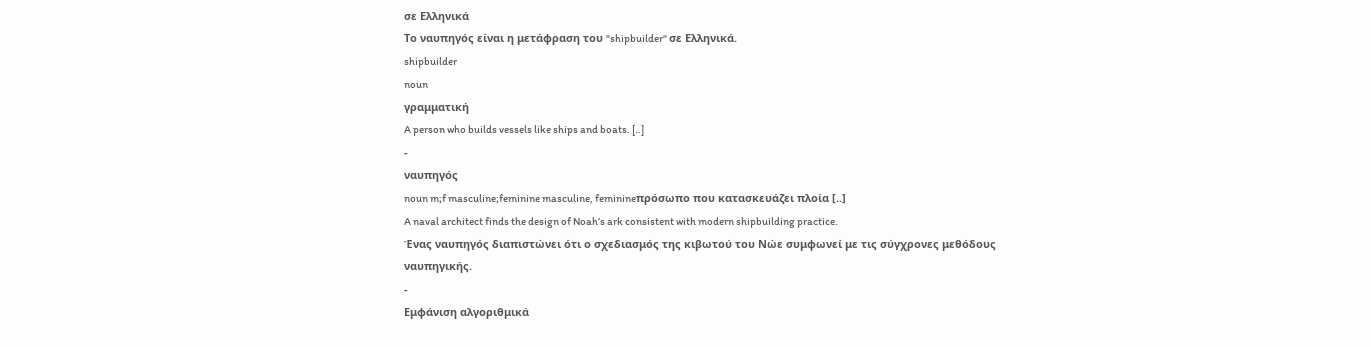σε Ελληνικά
Το ναυπηγός είναι η μετάφραση του "shipbuilder" σε Ελληνικά.
shipbuilder
noun
γραμματική
A person who builds vessels like ships and boats. [..]
-
ναυπηγός
noun m;f masculine;feminine masculine, feminineπρόσωπο που κατασκευάζει πλοία [..]
A naval architect finds the design of Noah’s ark consistent with modern shipbuilding practice.
Ένας ναυπηγός διαπιστώνει ότι ο σχεδιασμός της κιβωτού του Νώε συμφωνεί με τις σύγχρονες μεθόδους ναυπηγικής.
-
Εμφάνιση αλγοριθμικά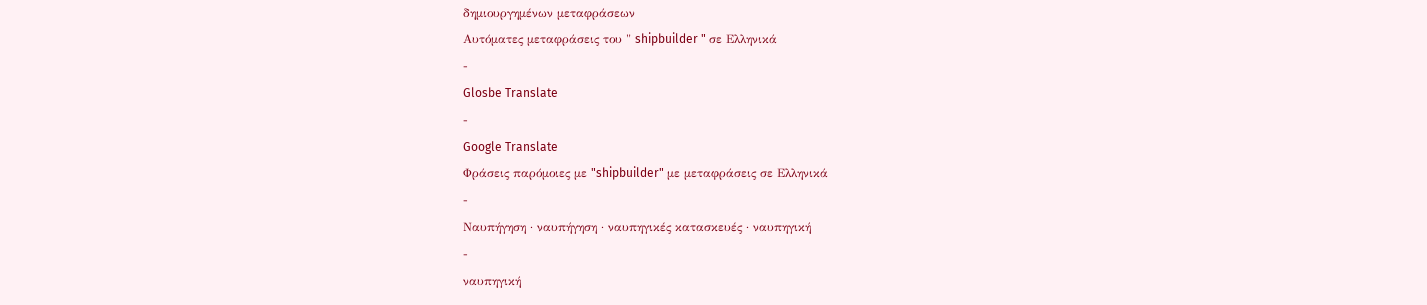δημιουργημένων μεταφράσεων
Αυτόματες μεταφράσεις του " shipbuilder " σε Ελληνικά
-
Glosbe Translate
-
Google Translate
Φράσεις παρόμοιες με "shipbuilder" με μεταφράσεις σε Ελληνικά
-
Ναυπήγηση · ναυπήγηση · ναυπηγικές κατασκευές · ναυπηγική
-
ναυπηγική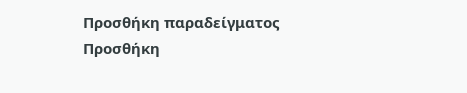Προσθήκη παραδείγματος
Προσθήκη